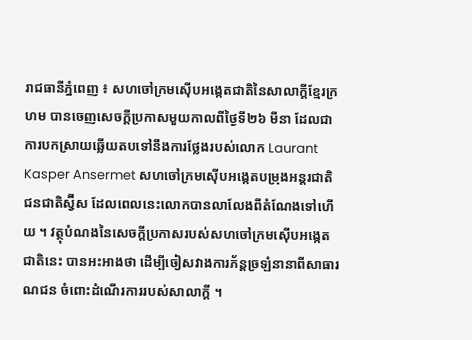រាជធានីភ្នំពេញ ៖ សហចៅក្រមស៊ើបអង្កេតជាតិនៃសាលាក្តីខ្មែរក្រហម បានចេញសេចក្តីប្រកាសមួយកាលពីថ្ងៃទី២៦ មីនា ដែលជាការបកស្រាយឆ្លើយតបទៅនឹងការថ្លែងរបស់លោក Laurant Kasper Ansermet សហចៅក្រមស៊ើបអង្កេតបម្រុងអន្តរជាតិជនជាតិស្វ៊ីស ដែលពេលនេះលោកបានលាលែងពីតំណែងទៅហើយ ។ វត្ថុបំណងនៃសេចក្តីប្រកាសរបស់សហចៅក្រមស៊ើបអង្កេតជាតិនេះ បានអះអាងថា ដើម្បីចៀសវាងការភ័ន្តច្រឡំនានាពីសាធារណជន ចំពោះដំណើរការរបស់សាលាក្តី ។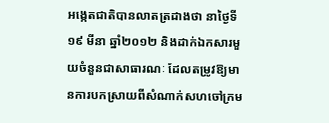អង្កេតជាតិបានលាតត្រដាងថា នាថ្ងៃទី១៩ មីនា ឆ្នាំ២០១២ និងដាក់ឯកសារមួយចំនួនជាសាធារណៈ ដែលតម្រូវឱ្យមានការបកស្រាយពីសំណាក់សហចៅក្រម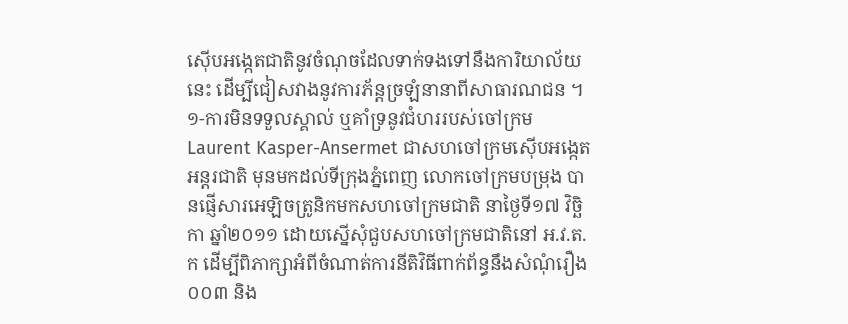ស៊ើបអង្កេតជាតិនូវចំណុចដែលទាក់ទងទៅនឹងការិយាល័យនេះ ដើម្បីជៀសវាងនូវការភ័ន្តច្រឡំនានាពីសាធារណជន ។
១-ការមិនទទួលស្គាល់ ឬគាំទ្រនូវជំហររបស់ចៅក្រម Laurent Kasper-Ansermet ជាសហចៅក្រមស៊ើបអង្កេតអន្តរជាតិ មុនមកដល់ទីក្រុងភ្នំពេញ លោកចៅក្រមបម្រុង បានផ្ញើសារអេឡិចត្រូនិកមកសហចៅក្រមជាតិ នាថ្ងៃទី១៧ វិច្ឆិកា ឆ្នាំ២០១១ ដោយស្នើសុំជួបសហចៅក្រមជាតិនៅ អ.វ.ត.ក ដើម្បីពិភាក្សាអំពីចំណាត់ការនីតិវិធីពាក់ព័ន្ធនឹងសំណុំរឿង០០៣ និង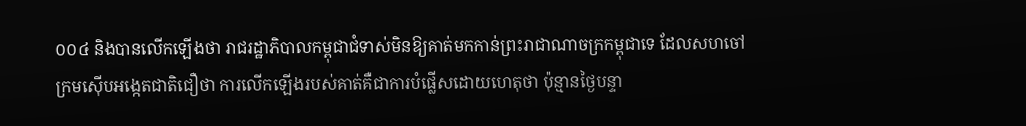០០៤ និងបានលើកឡើងថា រាជរដ្ឋាភិបាលកម្ពុជាជំទាស់មិនឱ្យគាត់មកកាន់ព្រះរាជាណាចក្រកម្ពុជាទេ ដែលសហចៅក្រមស៊ើបអង្កេតជាតិជឿថា ការលើកឡើងរបស់គាត់គឺជាការបំផ្លើសដោយហេតុថា ប៉ុន្មានថ្ងៃបន្ទា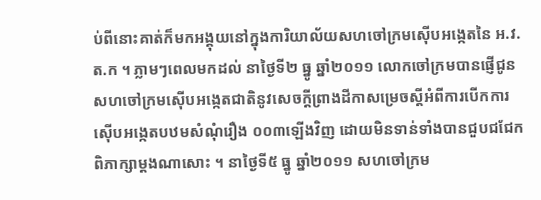ប់ពីនោះគាត់ក៏មកអង្គុយនៅក្នុងការិយាល័យសហចៅក្រមស៊ើបអង្កេតនៃ អ.វ.ត.ក ។ ភ្លាមៗពេលមកដល់ នាថ្ងៃទី២ ធ្នូ ឆ្នាំ២០១១ លោកចៅក្រមបានផ្ញើជូនសហចៅក្រមស៊ើបអង្កេតជាតិនូវសេចក្តីព្រាងដីកាសម្រេចស្តីអំពីការបើកការស៊ើបអង្កេតបឋមសំណុំរឿង ០០៣ឡើងវិញ ដោយមិនទាន់ទាំងបានជួបជជែកពិភាក្សាម្តងណាសោះ ។ នាថ្ងៃទី៥ ធ្នូ ឆ្នាំ២០១១ សហចៅក្រម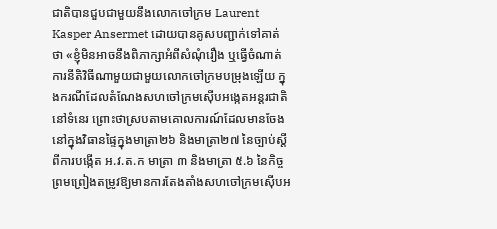ជាតិបានជួបជាមួយនឹងលោកចៅក្រម Laurent Kasper Ansermet ដោយបានគូសបញ្ជាក់ទៅគាត់ថា «ខ្ញុំមិនអាចនឹងពិភាក្សាអំពីសំណុំរឿង ឬធ្វើចំណាត់ការនីតិវិធីណាមួយជាមួយលោកចៅក្រមបម្រុងឡើយ ក្នុងករណីដែលតំណែងសហចៅក្រមស៊ើបអង្កេតអន្តរជាតិនៅទំនេរ ព្រោះថាស្របតាមគោលការណ៍ដែលមានចែងនៅក្នុងវិធានផ្ទៃក្នុងមាត្រា២៦ និងមាត្រា២៧ នៃច្បាប់ស្តីពីការបង្កើត អ.វ.ត.ក មាត្រា ៣ និងមាត្រា ៥.៦ នៃកិច្ចព្រមព្រៀងតម្រូវឱ្យមានការតែងតាំងសហចៅក្រមស៊ើបអ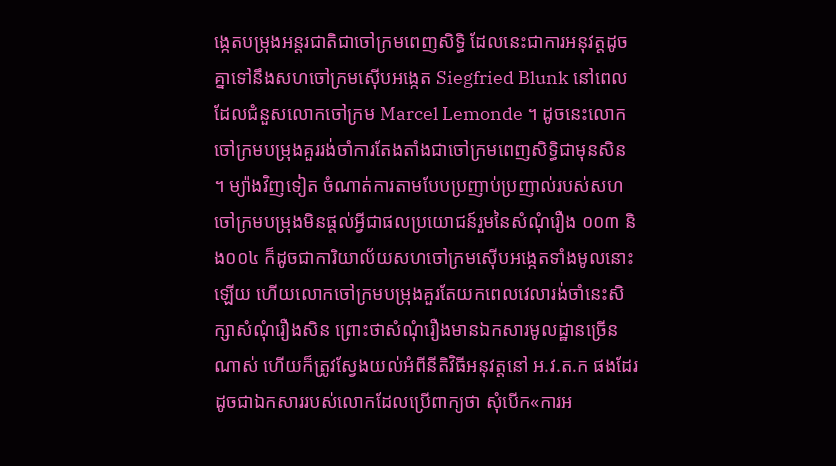ង្កេតបម្រុងអន្តរជាតិជាចៅក្រមពេញសិទ្ធិ ដែលនេះជាការអនុវត្តដូចគ្នាទៅនឹងសហចៅក្រមស៊ើបអង្កេត Siegfried Blunk នៅពេលដែលជំនួសលោកចៅក្រម Marcel Lemonde ។ ដូចនេះលោកចៅក្រមបម្រុងគួររង់ចាំការតែងតាំងជាចៅក្រមពេញសិទ្ធិជាមុនសិន ។ ម្យ៉ាងវិញទៀត ចំណាត់ការតាមបែបប្រញាប់ប្រញាល់របស់សហចៅក្រមបម្រុងមិនផ្តល់អ្វីជាផលប្រយោជន៍រួមនៃសំណុំរឿង ០០៣ និង០០៤ ក៏ដូចជាការិយាល័យសហចៅក្រមស៊ើបអង្កេតទាំងមូលនោះឡើយ ហើយលោកចៅក្រមបម្រុងគួរតែយកពេលវេលារង់ចាំនេះសិក្សាសំណុំរឿងសិន ព្រោះថាសំណុំរឿងមានឯកសារមូលដ្ឋានច្រើនណាស់ ហើយក៏ត្រូវស្វែងយល់អំពីនីតិវិធីអនុវត្តនៅ អ.វ.ត.ក ផងដែរ ដូចជាឯកសាររបស់លោកដែលប្រើពាក្យថា សុំបើក«ការអ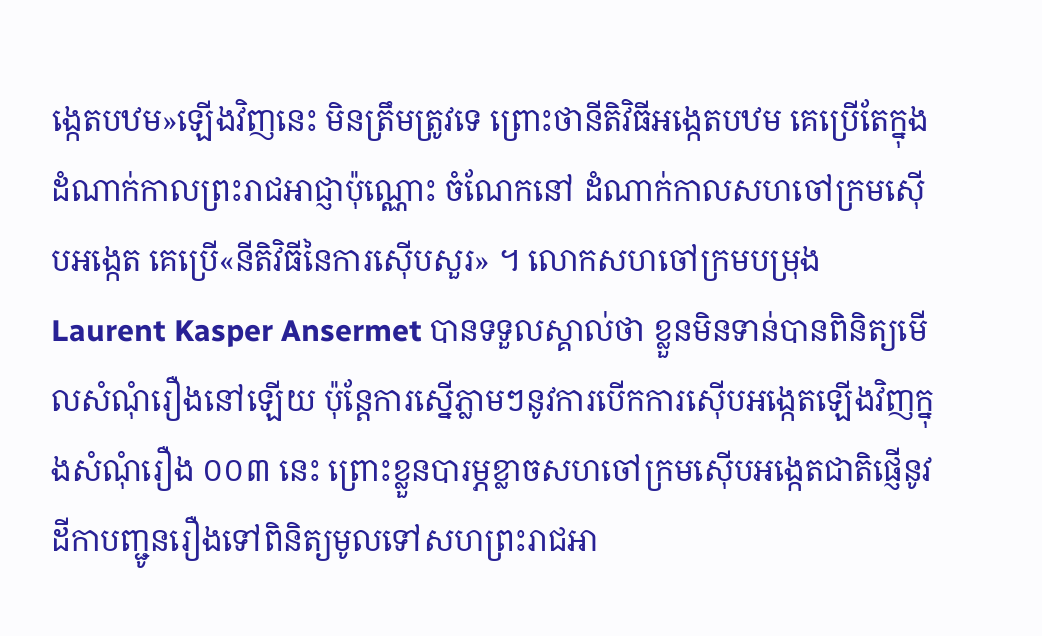ង្កេតបឋម»ឡើងវិញនេះ មិនត្រឹមត្រូវទេ ព្រោះថានីតិវិធីអង្កេតបឋម គេប្រើតែក្នុងដំណាក់កាលព្រះរាជអាជ្ញាប៉ុណ្ណោះ ចំណែកនៅ ដំណាក់កាលសហចៅក្រមស៊ើបអង្កេត គេប្រើ«នីតិវិធីនៃការស៊ើបសួរ» ។ លោកសហចៅក្រមបម្រុង Laurent Kasper Ansermet បានទទួលស្គាល់ថា ខ្លួនមិនទាន់បានពិនិត្យមើលសំណុំរឿងនៅឡើយ ប៉ុន្តែការស្នើភ្លាមៗនូវការបើកការស៊ើបអង្កេតឡើងវិញក្នុងសំណុំរឿង ០០៣ នេះ ព្រោះខ្លួនបារម្ភខ្លាចសហចៅក្រមស៊ើបអង្កេតជាតិផ្ញើនូវដីកាបញ្ជូនរឿងទៅពិនិត្យមូលទៅសហព្រះរាជអា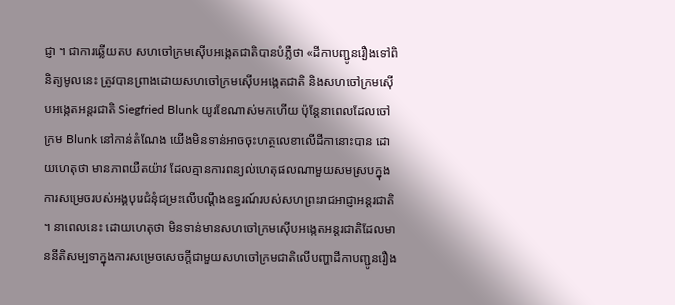ជ្ញា ។ ជាការឆ្លើយតប សហចៅក្រមស៊ើបអង្កេតជាតិបានបំភ្លឺថា «ដីកាបញ្ជូនរឿងទៅពិនិត្យមូលនេះ ត្រូវបានព្រាងដោយសហចៅក្រមស៊ើបអង្កេតជាតិ និងសហចៅក្រមស៊ើបអង្កេតអន្តរជាតិ Siegfried Blunk យូរខែណាស់មកហើយ ប៉ុន្តែនាពេលដែលចៅក្រម Blunk នៅកាន់តំណែង យើងមិនទាន់អាចចុះហត្ថលេខាលើដីកានោះបាន ដោយហេតុថា មានភាពយឺតយ៉ាវ ដែលគ្មានការពន្យល់ហេតុផលណាមួយសមស្របក្នុងការសម្រេចរបស់អង្គបុរេជំនុំជម្រះលើបណ្តឹងឧទ្ធរណ៍របស់សហព្រះរាជអាជ្ញាអន្តរជាតិ ។ នាពេលនេះ ដោយហេតុថា មិនទាន់មានសហចៅក្រមស៊ើបអង្កេតអន្តរជាតិដែលមាននីតិសម្បទាក្នុងការសម្រេចសេចក្តីជាមួយសហចៅក្រមជាតិលើបញ្ហាដីកាបញ្ជូនរឿង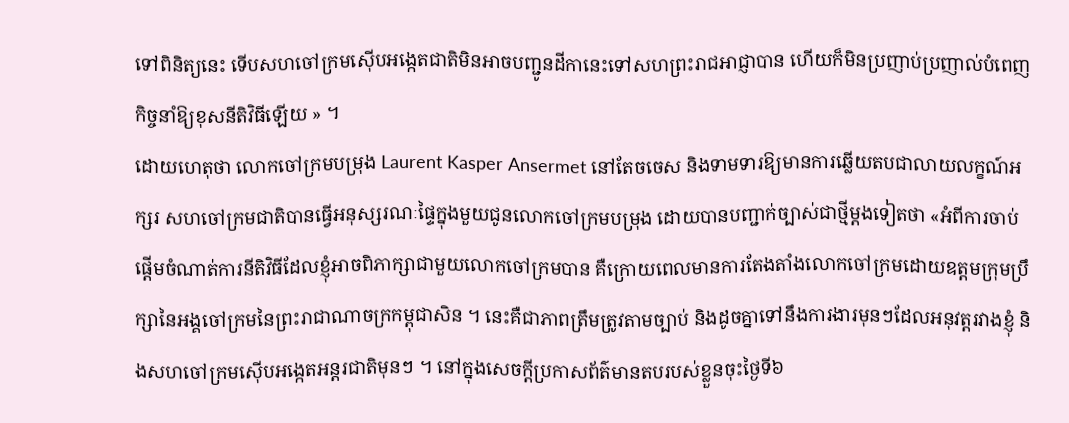ទៅពិនិត្យនេះ ទើបសហចៅក្រមស៊ើបអង្កេតជាតិមិនអាចបញ្ជូនដីកានេះទៅសហព្រះរាជអាជ្ញាបាន ហើយក៏មិនប្រញាប់ប្រញាល់បំពេញកិច្ចនាំឱ្យខុសនីតិវិធីឡើយ » ។
ដោយហេតុថា លោកចៅក្រមបម្រុង Laurent Kasper Ansermet នៅតែចចេស និងទាមទារឱ្យមានការឆ្លើយតបជាលាយលក្ខណ៍អក្សរ សហចៅក្រមជាតិបានធ្វើអនុស្សរណៈផ្ទៃក្នុងមួយជូនលោកចៅក្រមបម្រុង ដោយបានបញ្ជាក់ច្បាស់ជាថ្មីម្តងទៀតថា «អំពីការចាប់ផ្តើមចំណាត់ការនីតិវិធីដែលខ្ញុំអាចពិភាក្សាជាមួយលោកចៅក្រមបាន គឺក្រោយពេលមានការតែងតាំងលោកចៅក្រមដោយឧត្តមក្រុមប្រឹក្សានៃអង្គចៅក្រមនៃព្រះរាជាណាចក្រកម្ពុជាសិន ។ នេះគឺជាភាពត្រឹមត្រូវតាមច្បាប់ និងដូចគ្នាទៅនឹងការងារមុនៗដែលអនុវត្តរវាងខ្ញុំ និងសហចៅក្រមស៊ើបអង្កេតអន្តរជាតិមុនៗ ។ នៅក្នុងសេចក្តីប្រកាសព័ត៌មានតបរបស់ខ្លួនចុះថ្ងៃទី៦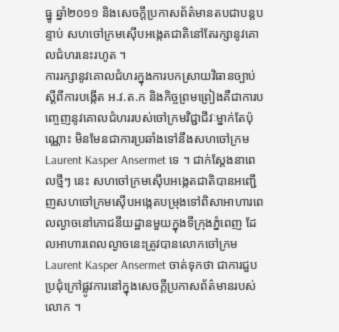ធ្នូ ឆ្នាំ២០១១ និងសេចក្តីប្រកាសព័ត៌មានតបជាបន្តបន្ទាប់ សហចៅក្រមស៊ើបអង្កេតជាតិនៅតែរក្សានូវគោលជំហរនេះរហូត ។
ការរក្សានូវគោលជំហរក្នុងការបកស្រាយវិធានច្បាប់ស្តីពីការបង្កើត អ.វ.ត.ក និងកិច្ចព្រមព្រៀងគឺជាការបញ្ចេញនូវគោលជំហររបស់ចៅក្រមវិជ្ជាជីវៈម្នាក់តែប៉ុណ្ណោះ មិនមែនជាការប្រឆាំងទៅនឹងសហចៅក្រម Laurent Kasper Ansermet ទេ ។ ជាក់ស្តែងនាពេលថ្មីៗ នេះ សហចៅក្រមស៊ើបអង្កេតជាតិបានអញ្ជើញសហចៅក្រមស៊ើបអង្កេតបម្រុងទៅពិសាអាហារពេលល្ងាចនៅភោជនីយដ្ឋានមួយក្នុងទីក្រុងភ្នំពេញ ដែលអាហារពេលល្ងាចនេះត្រូវបានលោកចៅក្រម Laurent Kasper Ansermet ចាត់ទុកថា ជាការជួបប្រជុំក្រៅផ្លូវការនៅក្នុងសេចក្តីប្រកាសព័ត៌មានរបស់លោក ។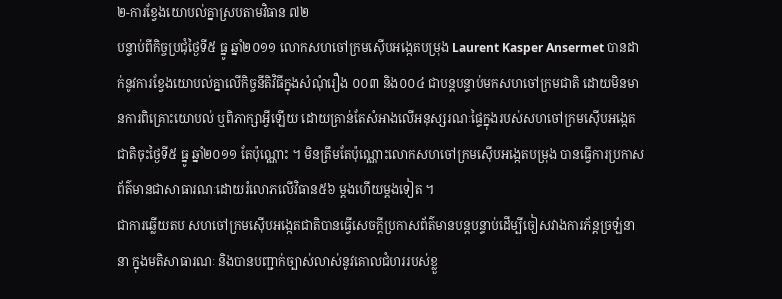២-ការខ្វែងយោបល់គ្នាស្របតាមវិធាន ៧២
បន្ទាប់ពីកិច្ចប្រជុំថ្ងៃទី៥ ធ្នូ ឆ្នាំ២០១១ លោកសហចៅក្រមស៊ើបអង្កេតបម្រុង Laurent Kasper Ansermet បានដាក់នូវការខ្វែងយោបល់គ្នាលើកិច្ចនីតិវិធីក្នុងសំណុំរឿង ០០៣ និង០០៤ ជាបន្តបន្ទាប់មកសហចៅក្រមជាតិ ដោយមិនមានការពិគ្រោះយោបល់ ឬពិភាក្សាអ្វីឡើយ ដោយគ្រាន់តែសំអាងលើអនុស្សរណៈផ្ទៃក្នុងរបស់សហចៅក្រមស៊ើបអង្កេតជាតិចុះថ្ងៃទី៥ ធ្នូ ឆ្នាំ២០១១ តែប៉ុណ្ណោះ ។ មិនត្រឹមតែប៉ុណ្ណោះលោកសហចៅក្រមស៊ើបអង្កេតបម្រុង បានធ្វើការប្រកាសព័ត៌មានជាសាធារណៈដោយរំលោភលើវិធាន៥៦ ម្តងហើយម្តងទៀត ។
ជាការឆ្លើយតប សហចៅក្រមស៊ើបអង្កេតជាតិបានធ្វើសេចក្តីប្រកាសព័ត៌មានបន្តបន្ទាប់ដើម្បីចៀសវាងការភ័ន្តច្រឡំនានា ក្នុងមតិសាធារណៈ និងបានបញ្ជាក់ច្បាស់លាស់នូវគោលជំហររបស់ខ្លួ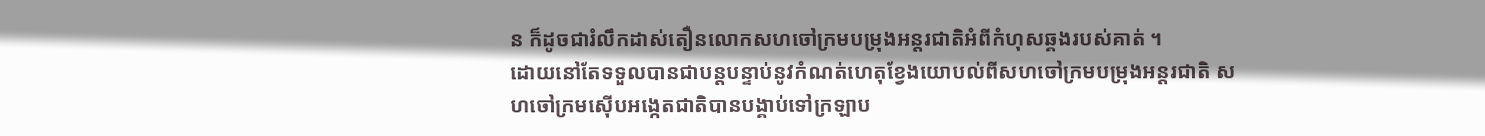ន ក៏ដូចជារំលឹកដាស់តឿនលោកសហចៅក្រមបម្រុងអន្តរជាតិអំពីកំហុសឆ្គងរបស់គាត់ ។
ដោយនៅតែទទួលបានជាបន្តបន្ទាប់នូវកំណត់ហេតុខ្វែងយោបល់ពីសហចៅក្រមបម្រុងអន្តរជាតិ សហចៅក្រមស៊ើបអង្កេតជាតិបានបង្គាប់ទៅក្រឡាប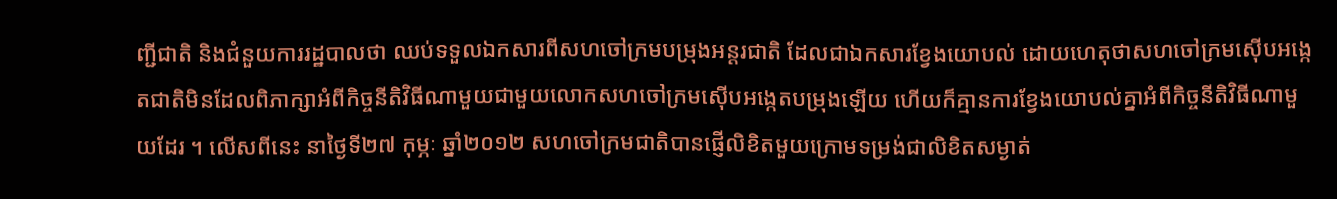ញ្ជីជាតិ និងជំនួយការរដ្ឋបាលថា ឈប់ទទួលឯកសារពីសហចៅក្រមបម្រុងអន្តរជាតិ ដែលជាឯកសារខ្វែងយោបល់ ដោយហេតុថាសហចៅក្រមស៊ើបអង្កេតជាតិមិនដែលពិភាក្សាអំពីកិច្ចនីតិវិធីណាមួយជាមួយលោកសហចៅក្រមស៊ើបអង្កេតបម្រុងឡើយ ហើយក៏គ្មានការខ្វែងយោបល់គ្នាអំពីកិច្ចនីតិវិធីណាមួយដែរ ។ លើសពីនេះ នាថ្ងៃទី២៧ កុម្ភៈ ឆ្នាំ២០១២ សហចៅក្រមជាតិបានផ្ញើលិខិតមួយក្រោមទម្រង់ជាលិខិតសម្ងាត់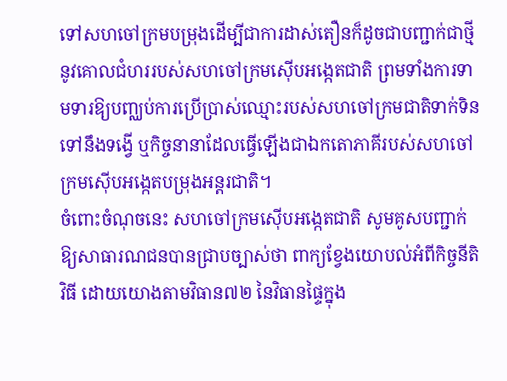ទៅសហចៅក្រមបម្រុងដើម្បីជាការដាស់តឿនក៏ដូចជាបញ្ជាក់ជាថ្មីនូវគោលជំហររបស់សហចៅក្រមស៊ើបអង្កេតជាតិ ព្រមទាំងការទាមទារឱ្យបញ្ឈប់ការប្រើប្រាស់ឈ្មោះរបស់សហចៅក្រមជាតិទាក់ទិនទៅនឹងទង្វើ ឬកិច្ចនានាដែលធ្វើឡើងជាឯកតោភាគីរបស់សហចៅក្រមស៊ើបអង្កេតបម្រុងអន្តរជាតិ។
ចំពោះចំណុចនេះ សហចៅក្រមស៊ើបអង្កេតជាតិ សូមគូសបញ្ជាក់ឱ្យសាធារណជនបានជ្រាបច្បាស់ថា ពាក្យខ្វែងយោបល់អំពីកិច្ចនីតិវិធី ដោយយោងតាមវិធាន៧២ នៃវិធានផ្ទៃក្នុង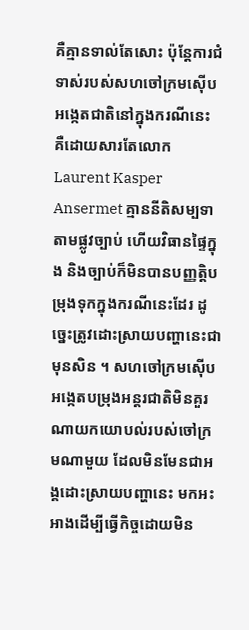គឺគ្មានទាល់តែសោះ ប៉ុន្តែការជំទាស់របស់សហចៅក្រមស៊ើបអង្កេតជាតិនៅក្នុងករណីនេះ គឺដោយសារតែលោក Laurent Kasper Ansermet គ្មាននីតិសម្បទាតាមផ្លូវច្បាប់ ហើយវិធានផ្ទៃក្នុង និងច្បាប់ក៏មិនបានបញ្ញតិ្តបម្រុងទុកក្នុងករណីនេះដែរ ដូច្នេះត្រូវដោះស្រាយបញ្ហានេះជាមុនសិន ។ សហចៅក្រមស៊ើបអង្កេតបម្រុងអន្តរជាតិមិនគួរណាយកយោបល់របស់ចៅក្រមណាមួយ ដែលមិនមែនជាអង្គដោះស្រាយបញ្ហានេះ មកអះអាងដើម្បីធ្វើកិច្ចដោយមិន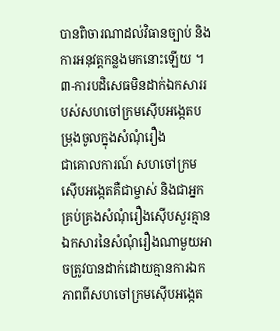បានពិចារណាដល់វិធានច្បាប់ និងការអនុវត្តកន្លងមកនោះឡើយ ។
៣-ការបដិសេធមិនដាក់ឯកសាររបស់សហចៅក្រមស៊ើបអង្កេតបម្រុងចូលក្នុងសំណុំរឿង
ជាគោលការណ៍ សហចៅក្រមស៊ើបអង្កេតគឺជាម្ចាស់ និងជាអ្នកគ្រប់គ្រងសំណុំរឿងស៊ើបសួរគ្មានឯកសារនៃសំណុំរឿងណាមួយអាចត្រូវបានដាក់ដោយគ្មានការឯកភាពពីសហចៅក្រមស៊ើបអង្កេត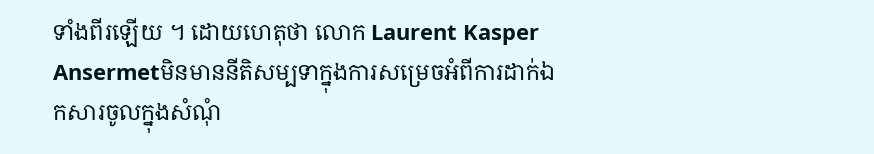ទាំងពីរឡើយ ។ ដោយហេតុថា លោក Laurent Kasper Ansermetមិនមាននីតិសម្បទាក្នុងការសម្រេចអំពីការដាក់ឯកសារចូលក្នុងសំណុំ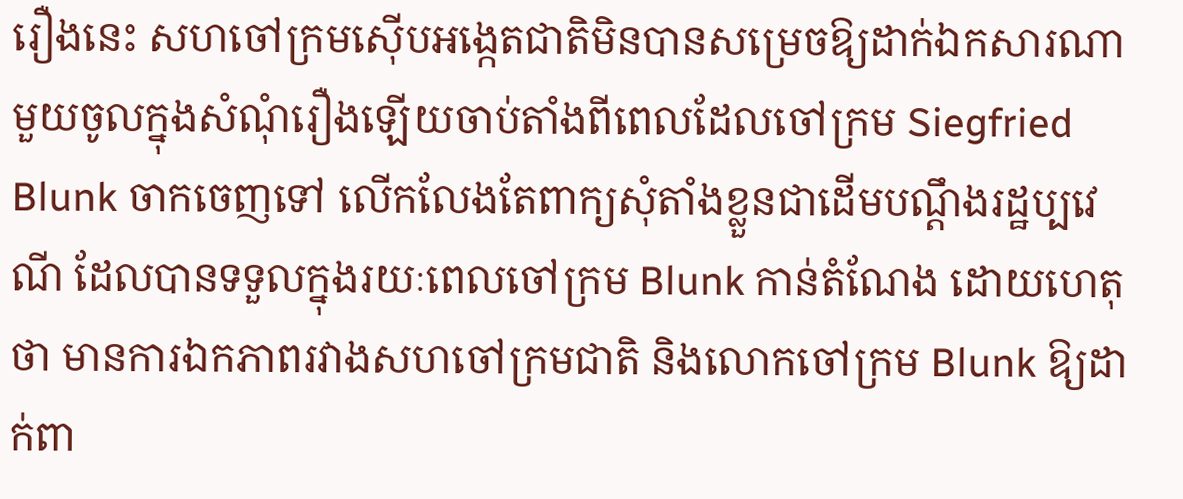រឿងនេះ សហចៅក្រមស៊ើបអង្កេតជាតិមិនបានសម្រេចឱ្យដាក់ឯកសារណាមួយចូលក្នុងសំណុំរឿងឡើយចាប់តាំងពីពេលដែលចៅក្រម Siegfried Blunk ចាកចេញទៅ លើកលែងតែពាក្យសុំតាំងខ្លួនជាដើមបណ្តឹងរដ្ឋប្បវេណី ដែលបានទទួលក្នុងរយៈពេលចៅក្រម Blunk កាន់តំណែង ដោយហេតុថា មានការឯកភាពរវាងសហចៅក្រមជាតិ និងលោកចៅក្រម Blunk ឱ្យដាក់ពា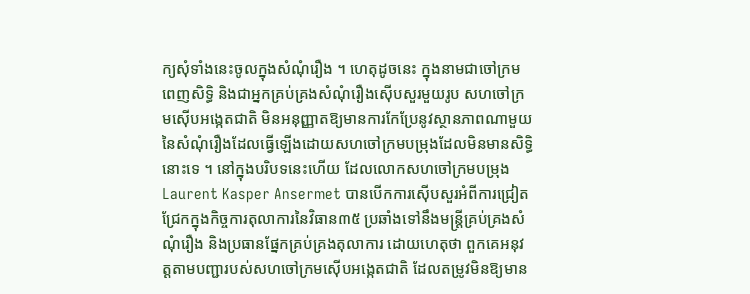ក្យសុំទាំងនេះចូលក្នុងសំណុំរឿង ។ ហេតុដូចនេះ ក្នុងនាមជាចៅក្រមពេញសិទ្ធិ និងជាអ្នកគ្រប់គ្រងសំណុំរឿងស៊ើបសួរមួយរូប សហចៅក្រមស៊ើបអង្កេតជាតិ មិនអនុញ្ញាតឱ្យមានការកែប្រែនូវស្ថានភាពណាមួយនៃសំណុំរឿងដែលធ្វើឡើងដោយសហចៅក្រមបម្រុងដែលមិនមានសិទ្ធិនោះទេ ។ នៅក្នុងបរិបទនេះហើយ ដែលលោកសហចៅក្រមបម្រុង Laurent Kasper Ansermet បានបើកការស៊ើបសួរអំពីការជ្រៀតជ្រែកក្នុងកិច្ចការតុលាការនៃវិធាន៣៥ ប្រឆាំងទៅនឹងមន្ត្រីគ្រប់គ្រងសំណុំរឿង និងប្រធានផ្នែកគ្រប់គ្រងតុលាការ ដោយហេតុថា ពួកគេអនុវត្តតាមបញ្ជារបស់សហចៅក្រមស៊ើបអង្កេតជាតិ ដែលតម្រូវមិនឱ្យមាន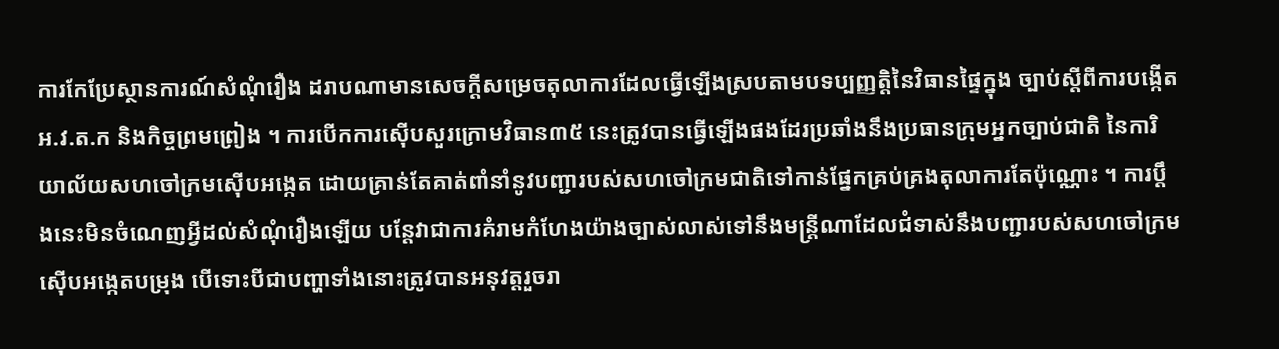ការកែប្រែស្ថានការណ៍សំណុំរឿង ដរាបណាមានសេចក្តីសម្រេចតុលាការដែលធ្វើឡើងស្របតាមបទប្បញ្ញត្តិនៃវិធានផ្ទៃក្នុង ច្បាប់ស្តីពីការបង្កើត អ.វ.ត.ក និងកិច្ចព្រមព្រៀង ។ ការបើកការស៊ើបសួរក្រោមវិធាន៣៥ នេះត្រូវបានធ្វើឡើងផងដែរប្រឆាំងនឹងប្រធានក្រុមអ្នកច្បាប់ជាតិ នៃការិយាល័យសហចៅក្រមស៊ើបអង្កេត ដោយគ្រាន់តែគាត់ពាំនាំនូវបញ្ជារបស់សហចៅក្រមជាតិទៅកាន់ផ្នែកគ្រប់គ្រងតុលាការតែប៉ុណ្ណោះ ។ ការប្តឹងនេះមិនចំណេញអ្វីដល់សំណុំរឿងឡើយ បន្តែវាជាការគំរាមកំហែងយ៉ាងច្បាស់លាស់ទៅនឹងមន្ត្រីណាដែលជំទាស់នឹងបញ្ជារបស់សហចៅក្រមស៊ើបអង្កេតបម្រុង បើទោះបីជាបញ្ហាទាំងនោះត្រូវបានអនុវត្តរួចរា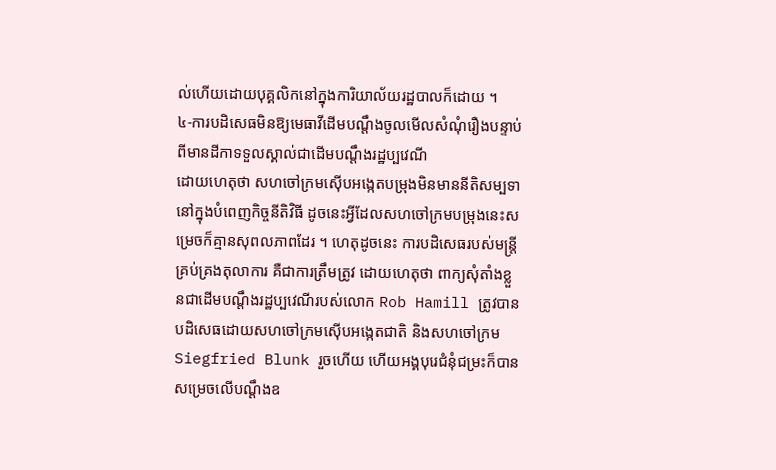ល់ហើយដោយបុគ្គលិកនៅក្នុងការិយាល័យរដ្ឋបាលក៏ដោយ ។
៤-ការបដិសេធមិនឱ្យមេធាវីដើមបណ្តឹងចូលមើលសំណុំរឿងបន្ទាប់ពីមានដីកាទទួលស្គាល់ជាដើមបណ្តឹងរដ្ឋប្បវេណី
ដោយហេតុថា សហចៅក្រមស៊ើបអង្កេតបម្រុងមិនមាននីតិសម្បទានៅក្នុងបំពេញកិច្ចនីតិវិធី ដូចនេះអ្វីដែលសហចៅក្រមបម្រុងនេះសម្រេចក៏គ្មានសុពលភាពដែរ ។ ហេតុដូចនេះ ការបដិសេធរបស់មន្ត្រីគ្រប់គ្រងតុលាការ គឺជាការត្រឹមត្រូវ ដោយហេតុថា ពាក្យសុំតាំងខ្លួនជាដើមបណ្តឹងរដ្ឋប្បវេណីរបស់លោក Rob Hamill ត្រូវបានបដិសេធដោយសហចៅក្រមស៊ើបអង្កេតជាតិ និងសហចៅក្រម Siegfried Blunk រួចហើយ ហើយអង្គបុរេជំនុំជម្រះក៏បានសម្រេចលើបណ្តឹងឧ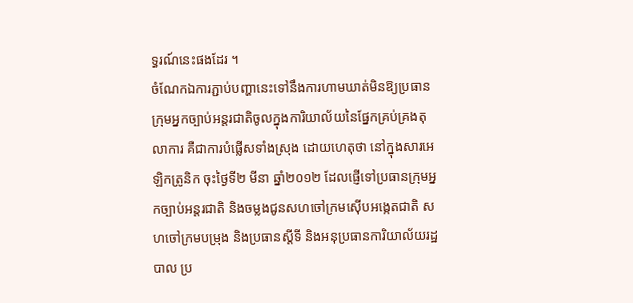ទ្ធរណ៍នេះផងដែរ ។
ចំណែកឯការភ្ជាប់បញ្ហានេះទៅនឹងការហាមឃាត់មិនឱ្យប្រធានក្រុមអ្នកច្បាប់អន្តរជាតិចូលក្នុងការិយាល័យនៃផ្នែកគ្រប់គ្រងតុលាការ គឺជាការបំផ្លើសទាំងស្រុង ដោយហេតុថា នៅក្នុងសារអេឡិកត្រូនិក ចុះថ្ងៃទី២ មីនា ឆ្នាំ២០១២ ដែលផ្ញើទៅប្រធានក្រុមអ្នកច្បាប់អន្តរជាតិ និងចម្លងជូនសហចៅក្រមស៊ើបអង្កេតជាតិ សហចៅក្រមបម្រុង និងប្រធានស្តីទី និងអនុប្រធានការិយាល័យរដ្ឋបាល ប្រ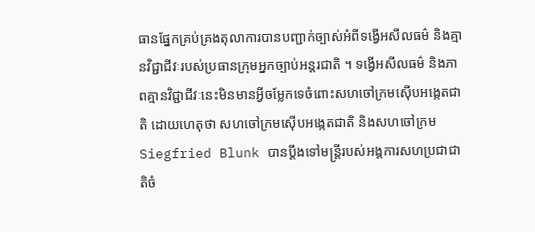ធានផ្នែកគ្រប់គ្រងតុលាការបានបញ្ជាក់ច្បាស់អំពីទង្វើអសីលធម៌ និងគ្មានវិជ្ជាជីវៈរបស់ប្រធានក្រុមអ្នកច្បាប់អន្តរជាតិ ។ ទង្វើអសីលធម៌ និងភាពគ្មានវិជ្ជាជីវៈនេះមិនមានអ្វីចម្លែកទេចំពោះសហចៅក្រមស៊ើបអង្កេតជាតិ ដោយហេតុថា សហចៅក្រមស៊ើបអង្កេតជាតិ និងសហចៅក្រម Siegfried Blunk បានប្តឹងទៅមន្ត្រីរបស់អង្គការសហប្រជាជាតិចំ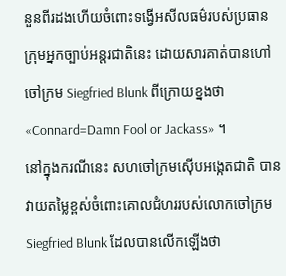នួនពីរដងហើយចំពោះទង្វើអសីលធម៌របស់ប្រធានក្រុមអ្នកច្បាប់អន្តរជាតិនេះ ដោយសារគាត់បានហៅចៅក្រម Siegfried Blunk ពីក្រោយខ្នងថា «Connard=Damn Fool or Jackass» ។
នៅក្នុងករណីនេះ សហចៅក្រមស៊ើបអង្កេតជាតិ បានវាយតម្លៃខ្ពស់ចំពោះគោលជំហររបស់លោកចៅក្រម Siegfried Blunk ដែលបានលើកឡើងថា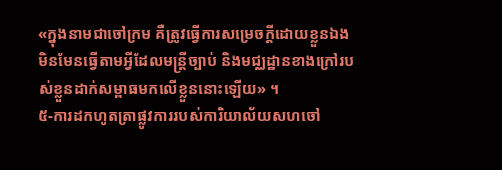«ក្នុងនាមជាចៅក្រម គឺត្រូវធ្វើការសម្រេចក្តីដោយខ្លួនឯង មិនមែនធ្វើតាមអ្វីដែលមន្ត្រីច្បាប់ និងមជ្ឈដ្ឋានខាងក្រៅរបស់ខ្លួនដាក់សម្ពាធមកលើខ្លួននោះឡើយ» ។
៥-ការដកហូតត្រាផ្លូវការរបស់ការិយាល័យសហចៅ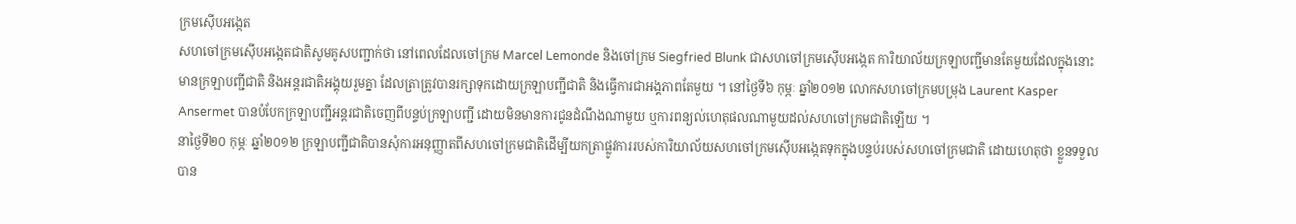ក្រមស៊ើបអង្កេត
សហចៅក្រមស៊ើបអង្កេតជាតិសូមគូសបញ្ជាក់ថា នៅពេលដែលចៅក្រម Marcel Lemonde និងចៅក្រម Siegfried Blunk ជាសហចៅក្រមស៊ើបអង្កេត ការិយាល័យក្រឡាបញ្ជីមានតែមួយដែលក្នុងនោះមានក្រឡាបញ្ជីជាតិ និងអន្តរជាតិអង្គុយរួមគ្នា ដែលត្រាត្រូវបានរក្សាទុកដោយក្រឡាបញ្ជីជាតិ និងធ្វើការជាអង្គភាពតែមួយ ។ នៅថ្ងៃទី៦ កុម្ភៈ ឆ្នាំ២០១២ លោកសហចៅក្រមបម្រុង Laurent Kasper Ansermet បានបំបែកក្រឡាបញ្ជីអន្តរជាតិចេញពីបន្ទប់ក្រឡាបញ្ជី ដោយមិនមានការជូនដំណឹងណាមួយ ឬការពន្យល់ហេតុផលណាមួយដល់សហចៅក្រមជាតិឡើយ ។
នាថ្ងៃទី២០ កុម្ភៈ ឆ្នាំ២០១២ ក្រឡាបញ្ជីជាតិបានសុំការអនុញ្ញាតពីសហចៅក្រមជាតិដើម្បីយកត្រាផ្លូវការរបស់ការិយាល័យសហចៅក្រមស៊ើបអង្កេតទុកក្នុងបន្ទប់របស់សហចៅក្រមជាតិ ដោយហេតុថា ខ្លួនទទួលបាន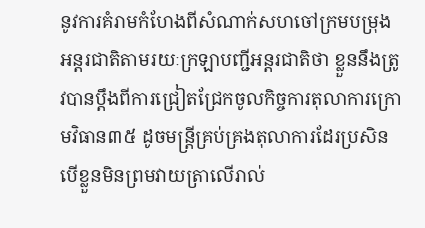នូវការគំរាមកំហែងពីសំណាក់សហចៅក្រមបម្រុងអន្តរជាតិតាមរយៈក្រឡាបញ្ជីអន្តរជាតិថា ខ្លួននឹងត្រូវបានប្តឹងពីការជ្រៀតជ្រែកចូលកិច្ចការតុលាការក្រោមវិធាន៣៥ ដូចមន្ត្រីគ្រប់គ្រងតុលាការដែរប្រសិនបើខ្លួនមិនព្រមវាយត្រាលើរាល់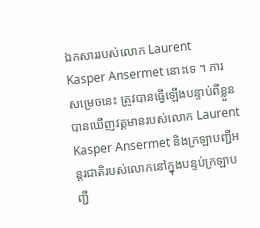ឯកសាររបស់លោក Laurent Kasper Ansermet នោះទេ ។ ការសម្រេចនេះ ត្រូវបានធ្វើឡើងបន្ទាប់ពីខ្លួនបានឃើញវត្តមានរបស់លោក Laurent Kasper Ansermet និងក្រឡាបញ្ជីអន្តរជាតិរបស់លោកនៅក្នុងបន្ទប់ក្រឡាបញ្ជី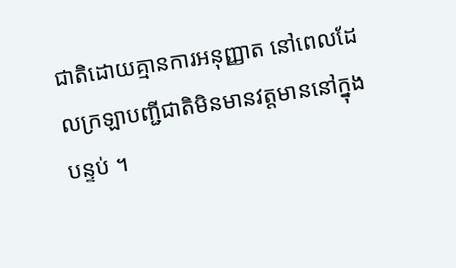ជាតិដោយគ្មានការអនុញ្ញាត នៅពេលដែលក្រឡាបញ្ជីជាតិមិនមានវត្តមាននៅក្នុងបន្ទប់ ។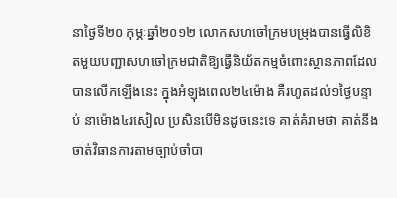នាថ្ងៃទី២០ កុម្ភៈឆ្នាំ២០១២ លោកសហចៅក្រមបម្រុងបានធ្វើលិខិតមួយបញ្ជាសហចៅក្រមជាតិឱ្យធ្វើនិយ័តកម្មចំពោះស្ថានភាពដែលបានលើកឡើងនេះ ក្នុងអំឡុងពេល២៤ម៉ោង គឺរហូតដល់១ថ្ងៃបន្ទាប់ នាម៉ោង៤រសៀល ប្រសិនបើមិនដូចនេះទេ គាត់គំរាមថា គាត់នឹងចាត់វិធានការតាមច្បាប់ចាំបា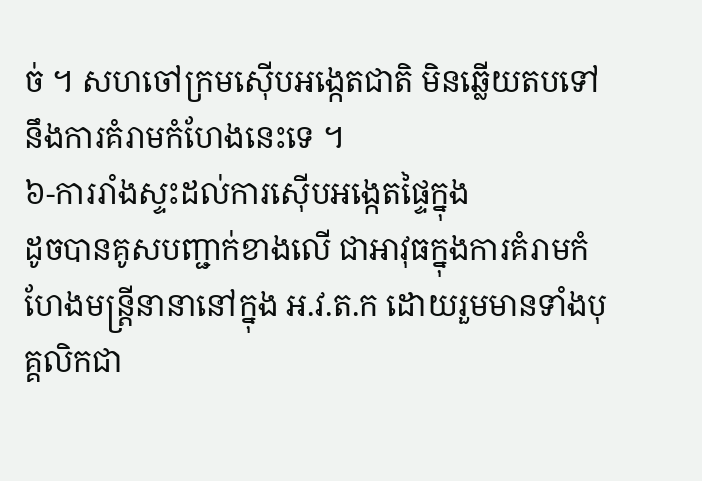ច់ ។ សហចៅក្រមស៊ើបអង្កេតជាតិ មិនឆ្លើយតបទៅនឹងការគំរាមកំហែងនេះទេ ។
៦-ការរាំងស្ទះដល់ការស៊ើបអង្កេតផ្ទៃក្នុង
ដូចបានគូសបញ្ជាក់ខាងលើ ជាអាវុធក្នុងការគំរាមកំហែងមន្ត្រីនានានៅក្នុង អ.វ.ត.ក ដោយរួមមានទាំងបុគ្គលិកជា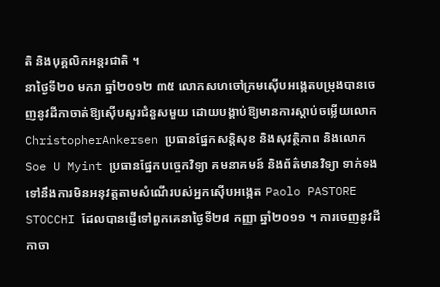តិ និងបុគ្គលិកអន្តរជាតិ ។
នាថ្ងៃទី២០ មករា ឆ្នាំ២០១២ ៣៥ លោកសហចៅក្រមស៊ើបអង្កេតបម្រុងបានចេញនូវដីកាចាត់ឱ្យស៊ើបសួរជំនួសមួយ ដោយបង្គាប់ឱ្យមានការស្តាប់ចម្លើយលោក ChristopherAnkersen ប្រធានផ្នែកសន្តិសុខ និងសុវត្ថិភាព និងលោក Soe U Myint ប្រធានផ្នែកបច្ចេកវិទ្យា គមនាគមន៍ និងព័ត៌មានវិទ្យា ទាក់ទងទៅនឹងការមិនអនុវត្តតាមសំណើរបស់អ្នកស៊ើបអង្កេត Paolo PASTORE STOCCHI ដែលបានផ្ញើទៅពួកគេនាថ្ងៃទី២៨ កញ្ញា ឆ្នាំ២០១១ ។ ការចេញនូវដីកាចា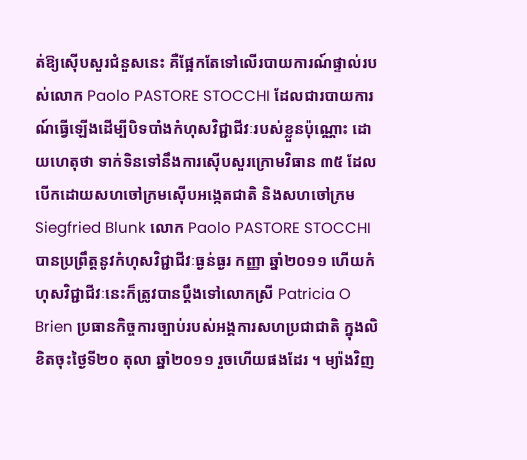ត់ឱ្យស៊ើបសួរជំនួសនេះ គឺផ្អែកតែទៅលើរបាយការណ៍ផ្ទាល់របស់លោក Paolo PASTORE STOCCHI ដែលជារបាយការណ៍ធ្វើឡើងដើម្បីបិទបាំងកំហុសវិជ្ជាជីវៈរបស់ខ្លួនប៉ុណ្ណោះ ដោយហេតុថា ទាក់ទិនទៅនឹងការស៊ើបសួរក្រោមវិធាន ៣៥ ដែលបើកដោយសហចៅក្រមស៊ើបអង្កេតជាតិ និងសហចៅក្រម Siegfried Blunk លោក Paolo PASTORE STOCCHI បានប្រព្រឹត្តនូវកំហុសវិជ្ជាជីវៈធ្ងន់ធ្ងរ កញ្ញា ឆ្នាំ២០១១ ហើយកំហុសវិជ្ជាជីវៈនេះក៏ត្រូវបានប្តឹងទៅលោកស្រី Patricia O Brien ប្រធានកិច្ចការច្បាប់របស់អង្គការសហប្រជាជាតិ ក្នុងលិខិតចុះថ្ងៃទី២០ តុលា ឆ្នាំ២០១១ រួចហើយផងដែរ ។ ម្យ៉ាងវិញ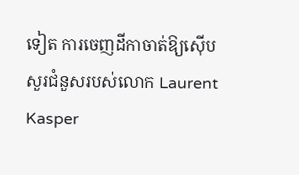ទៀត ការចេញដីកាចាត់ឱ្យស៊ើបសួរជំនួសរបស់លោក Laurent Kasper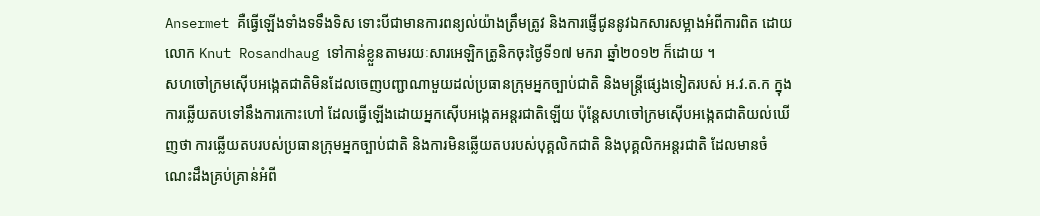Ansermet គឺធ្វើឡើងទាំងទទឹងទិស ទោះបីជាមានការពន្យល់យ៉ាងត្រឹមត្រូវ និងការផ្ញើជូននូវឯកសារសម្អាងអំពីការពិត ដោយលោក Knut Rosandhaug ទៅកាន់ខ្លួនតាមរយៈសារអេឡិកត្រូនិកចុះថ្ងៃទី១៧ មករា ឆ្នាំ២០១២ ក៏ដោយ ។
សហចៅក្រមស៊ើបអង្កេតជាតិមិនដែលចេញបញ្ជាណាមួយដល់ប្រធានក្រុមអ្នកច្បាប់ជាតិ និងមន្ត្រីផ្សេងទៀតរបស់ អ.វ.ត.ក ក្នុងការឆ្លើយតបទៅនឹងការកោះហៅ ដែលធ្វើឡើងដោយអ្នកស៊ើបអង្កេតអន្តរជាតិឡើយ ប៉ុន្តែសហចៅក្រមស៊ើបអង្កេតជាតិយល់ឃើញថា ការឆ្លើយតបរបស់ប្រធានក្រុមអ្នកច្បាប់ជាតិ និងការមិនឆ្លើយតបរបស់បុគ្គលិកជាតិ និងបុគ្គលិកអន្តរជាតិ ដែលមានចំណេះដឹងគ្រប់គ្រាន់អំពី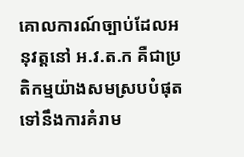គោលការណ៍ច្បាប់ដែលអនុវត្តនៅ អ.វ.ត.ក គឺជាប្រតិកម្មយ៉ាងសមស្របបំផុតទៅនឹងការគំរាម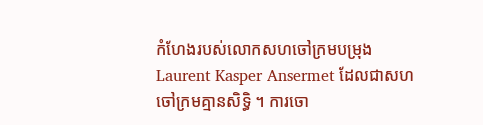កំហែងរបស់លោកសហចៅក្រមបម្រុង Laurent Kasper Ansermet ដែលជាសហចៅក្រមគ្មានសិទ្ធិ ។ ការចោ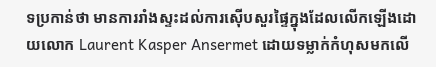ទប្រកាន់ថា មានការរាំងស្ទះដល់ការស៊ើបសួរផ្ទៃក្នុងដែលលើកឡើងដោយលោក Laurent Kasper Ansermet ដោយទម្លាក់កំហុសមកលើ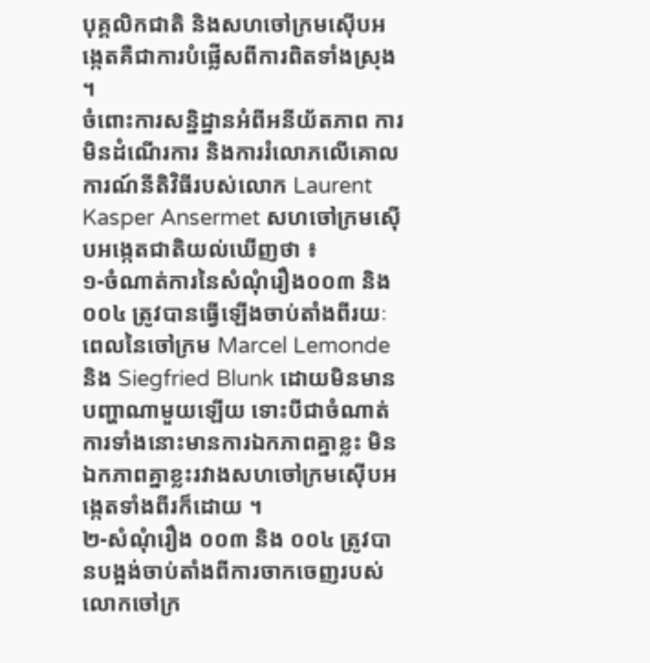បុគ្គលិកជាតិ និងសហចៅក្រមស៊ើបអង្កេតគឺជាការបំផ្លើសពីការពិតទាំងស្រុង ។
ចំពោះការសន្និដ្នានអំពីអនីយ័តភាព ការមិនដំណើរការ និងការរំលោភលើគោលការណ៍នីតិវិធីរបស់លោក Laurent Kasper Ansermet សហចៅក្រមស៊ើបអង្កេតជាតិយល់ឃើញថា ៖
១-ចំណាត់ការនៃសំណុំរឿង០០៣ និង០០៤ ត្រូវបានធ្វើឡើងចាប់តាំងពីរយៈពេលនៃចៅក្រម Marcel Lemonde និង Siegfried Blunk ដោយមិនមានបញ្ហាណាមួយឡើយ ទោះបីជាចំណាត់ការទាំងនោះមានការឯកភាពគ្នាខ្លះ មិនឯកភាពគ្នាខ្លះរវាងសហចៅក្រមស៊ើបអង្កេតទាំងពីរក៏ដោយ ។
២-សំណុំរឿង ០០៣ និង ០០៤ ត្រូវបានបង្អង់ចាប់តាំងពីការចាកចេញរបស់លោកចៅក្រ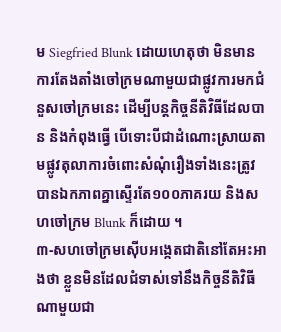ម Siegfried Blunk ដោយហេតុថា មិនមានការតែងតាំងចៅក្រមណាមួយជាផ្លូវការមកជំនួសចៅក្រមនេះ ដើម្បីបន្តកិច្ចនីតិវិធីដែលបាន និងកំពុងធ្វើ បើទោះបីជាដំណោះស្រាយតាមផ្លូវតុលាការចំពោះសំណុំរឿងទាំងនេះត្រូវបានឯកភាពគ្នាស្ទើរតែ១០០ភាគរយ និងសហចៅក្រម Blunk ក៏ដោយ ។
៣-សហចៅក្រមស៊ើបអង្កេតជាតិនៅតែអះអាងថា ខ្លួនមិនដែលជំទាស់ទៅនឹងកិច្ចនីតិវិធីណាមួយជា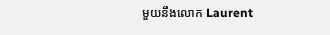មួយនឹងលោក Laurent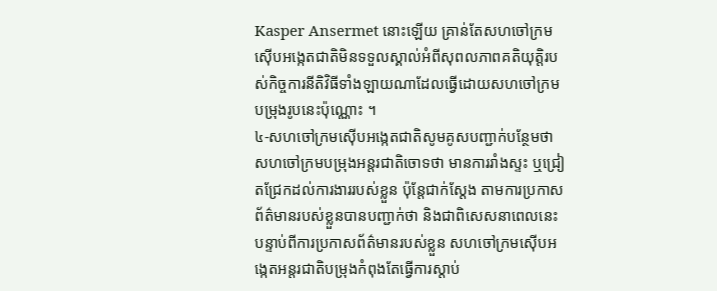Kasper Ansermet នោះឡើយ គ្រាន់តែសហចៅក្រមស៊ើបអង្កេតជាតិមិនទទួលស្គាល់អំពីសុពលភាពគតិយុតិ្តរបស់កិច្ចការនីតិវិធីទាំងឡាយណាដែលធ្វើដោយសហចៅក្រមបម្រុងរូបនេះប៉ុណ្ណោះ ។
៤-សហចៅក្រមស៊ើបអង្កេតជាតិសូមគូសបញ្ជាក់បន្ថែមថា សហចៅក្រមបម្រុងអន្តរជាតិចោទថា មានការរាំងស្ទះ ឬជ្រៀតជ្រែកដល់ការងាររបស់ខ្លួន ប៉ុន្តែជាក់ស្តែង តាមការប្រកាសព័ត៌មានរបស់ខ្លួនបានបញ្ជាក់ថា និងជាពិសេសនាពេលនេះ បន្ទាប់ពីការប្រកាសព័ត៌មានរបស់ខ្លួន សហចៅក្រមស៊ើបអង្កេតអន្តរជាតិបម្រុងកំពុងតែធ្វើការស្តាប់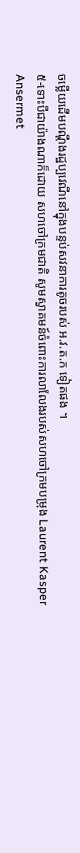ចម្លើយដើមបណ្តឹងរដ្ឋប្បវេណីនៅក្នុងបន្ទប់សវនាការតូចរបស់ អ.វ.ត.ក ទៀតផង ។
៥-ទោះបីជាយ៉ាងណាក៏ដោយ សហចៅក្រមជាតិ សូមស្វាគមន៍ចំពោះការលាលែងរបស់សហចៅក្រមបម្រុង Laurent Kasper Ansermet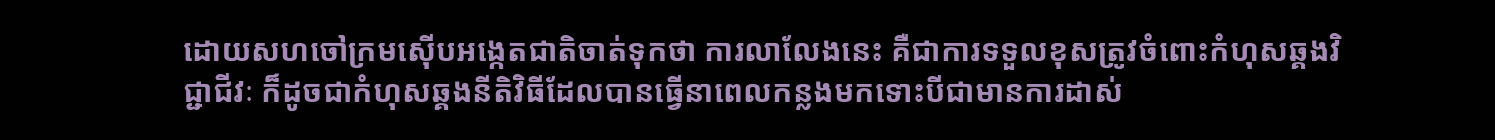ដោយសហចៅក្រមស៊ើបអង្កេតជាតិចាត់ទុកថា ការលាលែងនេះ គឺជាការទទួលខុសត្រូវចំពោះកំហុសឆ្គងវិជ្ជាជីវៈ ក៏ដូចជាកំហុសឆ្គងនីតិវិធីដែលបានធ្វើនាពេលកន្លងមកទោះបីជាមានការដាស់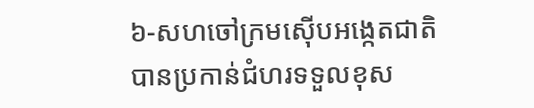៦-សហចៅក្រមស៊ើបអង្កេតជាតិបានប្រកាន់ជំហរទទួលខុស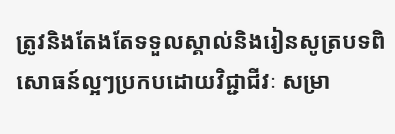ត្រូវនិងតែងតែទទួលស្គាល់និងរៀនសូត្របទពិសោធន៍ល្អៗប្រកបដោយវិជ្ជាជីវៈ សម្រា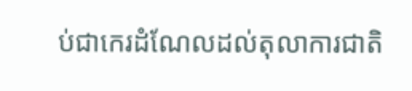ប់ជាកេរដំណែលដល់តុលាការជាតិ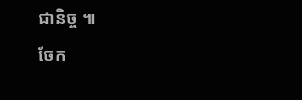ជានិច្ច ៕
ចែក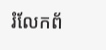រំលែកព័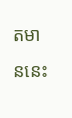តមាននេះ